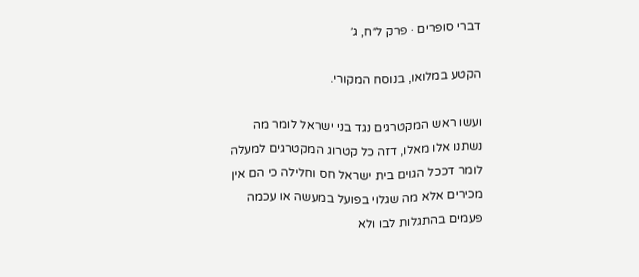דברי סופרים · פרק ל״ח, ג׳

הקטע במלואו, בנוסח המקורי.

ועשו ראש המקטרגים נגד בני ישראל לומר מה נשתנו אלו מאלו, דזה כל קטרוג המקטרגים למעלה לומר דככל הגוים בית ישראל חס וחלילה כי הם אין מכירים אלא מה שגלוי בפועל במעשה או עכמה פעמים בהתגלות לבו ולא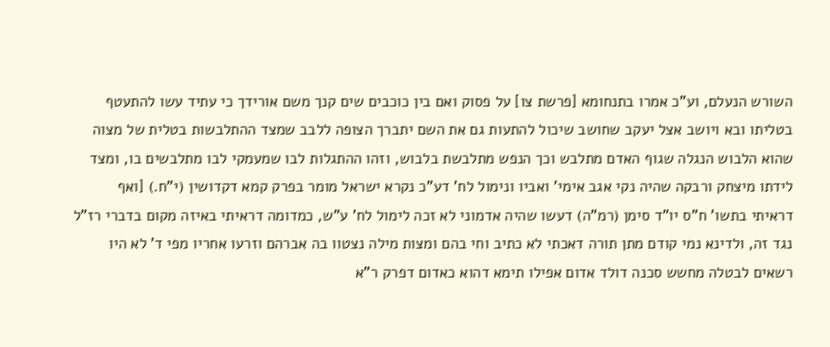השורש הנעלם, וע"כ אמרו בתנחומא [פרשת צו] על פסוק ואם בין כוכבים שים קנך משם אורידך כי עתיד עשו להתעטף בטליתו ובא ויושב אצל יעקב שחושב שיכול להתעות גם את השם יתברך הצופה ללבב שמצד ההתלבשות בטלית של מצוה שהוא הלבוש הנגלה שגוף האדם מתלבש וכך הנפש מתלבשת בלבוש, וזהו ההתגלות לבו שמעמקי לבו מתלבשים בו, ומצד לידתו מיצחק ורבקה שהיה נקי אגב אימי' ואביו ונימול לח' דע"כ נקרא ישראל מומר בפרק קמא דקדושין (י"ח.) [ואף דראיתי בתשו' ח"ס יו"ד סימן (רמ"ה) דעשו שהיה אדמוני לא זכה לימול לח' ע"ש, כמדומה דראיתי באיזה מקום בדברי רז"ל נגד זה, ולדינא נמי קודם מתן תורה דאכתי לא כתיב וחי בהם ומצות מילה נצטוו בה אברהם וזרעו אחריו מפי ד' לא היו רשאים לבטלה מחשש סכנה דולד אדום אפילו תימא דהוא כאדום דפרק ר"א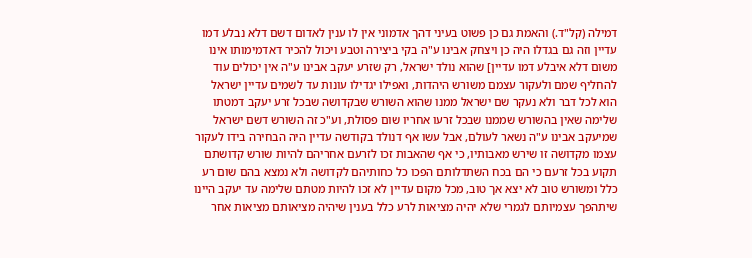דמילה (קל"ד.) והאמת גם כן פשוט בעיני דהך אדמוני אין לו ענין לאדום דשם דלא נבלע דמו עדיין וזה גם בגדלו היה כן ויצחק אבינו ע"ה בקי ביצירה וטבע ויכול להכיר דאדמימותו אינו משום דלא איבלע דמו עדיין] שהוא נולד ישראל, רק שזרע יעקב אבינו ע"ה אין יכולים עוד להחליף שמם ולעקור עצמם משורש היהדות, ואפילו יגדילו עונות עד לשמים עדיין ישראל הוא לכל דבר ולא נעקר שם ישראל ממנו שהוא השורש שבקדושה שבכל זרע יעקב דמטתו שלימה שאין בהשורש שממנו שבכל זרעו אחריו שום פסולת, וע"כ זה השורש דשם ישראל שמיעקב אבינו ע"ה נשאר לעולם, אבל עשו אף דנולד בקודשה עדיין היה הבחירה בידו לעקור עצמו מקדושה זו שירש מאבותיו, כי אף שהאבות זכו לזרעם אחריהם להיות שורש קדושתם תקוע בכל זרעם כי הם בכח השתדלותם הפכו כל כחותיהם לקדושה ולא נמצא בהם שום רע כלל ומשורש טוב לא יצא אך טוב, מכל מקום עדיין לא זכו להיות מטתם שלימה עד יעקב היינו שיתהפך עצמיותם לגמרי שלא יהיה מציאות לרע כלל בענין שיהיה מציאותם מציאות אחר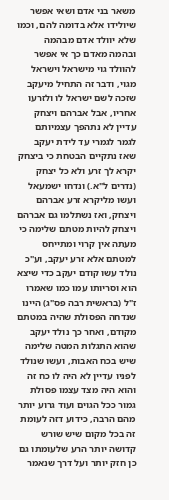משאר בני אדם ושאי אפשר שיולידו אלא בדומה להם, וכמו שלא יוולד אדם מבהמה ובהמה מאדם כך אי אפשר להוולד גוי מישראל וישראל מגוי, ודבר זה התחיל מיעקב שזכה לשם ישראל לו ולזרעו אחריו, אבל אברהם ויצחק עדיין לא נתהפך עצמיותם לגמר לגמרי עד לידת יעקב שאז נתקיים הבטחת כי ביצחק יקרא לך זרע ולא כל יצחק (נדרים ל"א.) ונדחו ישמעאל ועשו מליקרא זרע אברהם ויצחק, ואז נשתלמו גם אברהם ויצחק להיות מטתם שלימה כי מעתה אין קרוי ומתייחס למטתם אלא זרע יעקב, וע"כ נולד עשו קודם יעקב כדי שיצא הוא וסריותו עמו כמו שאמרו ז"ל (בראשית רבה פס"ג) היינו שנדחה הפסולת שהיה במטתם מקודם, ואחר כך נולד יעקב שהוא התגלות המטה שלימה שיש בכח האבות, ועשו שנולד לפניו עדיין לא היה לו כח זה והוא היה מצד עצמו פסולת גמור ככל הגוים ועוד גרוע יותר מהם הרבה, כידוע דזה לעומת זה בכל מקום שיש שורש קדושה יותר הרע שלעומתו גם כן חזק יותר ועל דרך שנאמר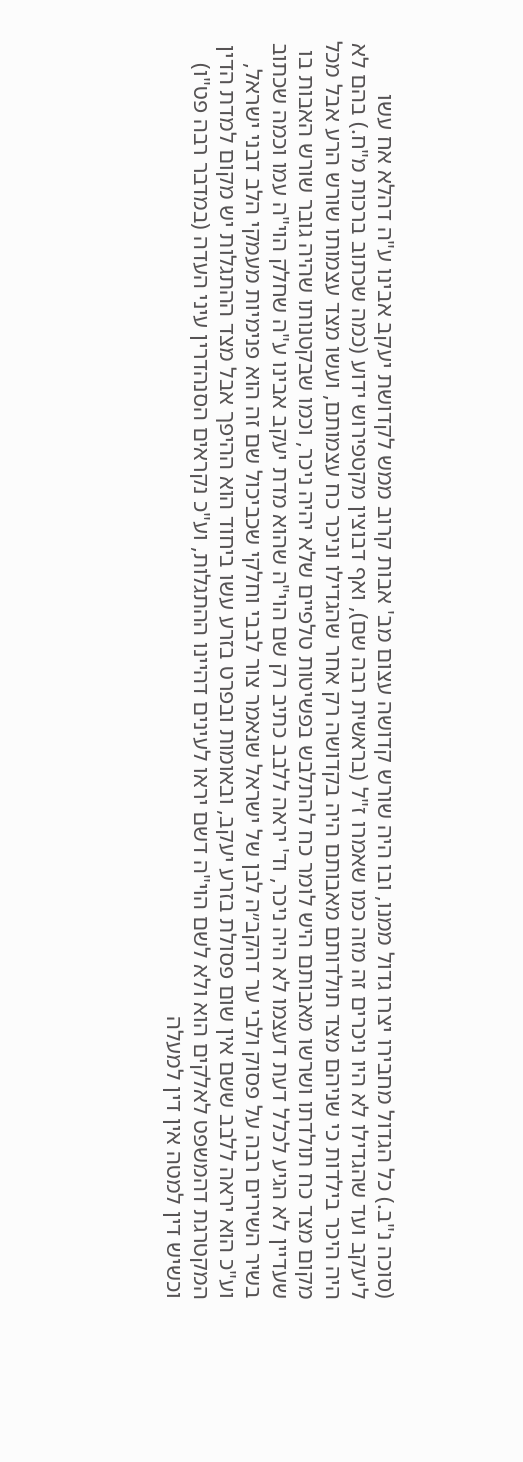(סוכה נ"ב.) כל הגדול מחבירו יצרו גדול ממנו, ובו היה שורש קדושה עצום מב' אבות קרוב ממש לקדושת יעקב אבינו ע"ה דהלא אח עשו ליעקב ועד שהגדילו לא היו ניכרים זה מזה כמו שאמרו ז"ל (בראשית רבה שם), ואף דבוצין מקטפירוש ידוע (כמה שכתוב ברכות מ"ח.) בהם לא היה היכר בילדות כי שניהם מצד תולדותם מאבותם היה בקדושה רק אחר שהגדילו וניכר כח עצמותם, ועשו מצד עצמותו שורש הרע אבל מכל מקום מצד כח תולדתו ושרשו מאבותם היש לומר כח להתלבש בפשיטות טלפיים שלא יהיה ניכר, וכמו שבקטנותו שהיה גובר שורש האבות בו שעדיין לא הגיע לכלל דעת דעצמו לא היה ניכר, וד' יראה ללבב כתיב רק שם הוי"ה שהוא מדת יעקב אבינו ע"ה שחלק הוי"ה עמו וכמה שכתוב בשיר השירים רבה על פסוק ולבי ער דהקב״ה לבן של ישראל שנאמר צור לבבי וחלקי שכביכול שם זה הוא פנימיות מעמקי הלב דבני ישראל, וע"כ הוא יראה ללבב ששם אין שום פסולת בזרע יעקב, ובאומות ובפרט בזרע עשו ביחוד הוא ההיפך אבל מצד ההתגלות יש מקום למדת הדין המקטרגת דהמשפט לאלקים הוא ולא לשם הוי"ה דשם יראו לעינים דהיינו ההתגלות, וע"כ נקראים הסנהדרין עיני העדה (במדבר רבה פט"ו) וכשיש דין למטה אין דין למעלה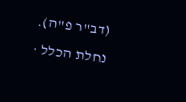(דב"ר פ"ה).
נחלת הכלל ·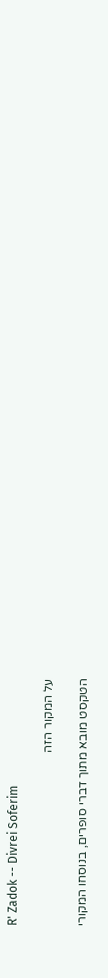R' Zadok -- Divrei Soferim

על המקור הזה

הטקסט מובא מתוך דברי סופרים, בנוסחו המקורי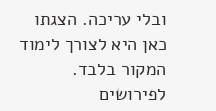ובלי עריכה. הצגתו כאן היא לצורך לימוד המקור בלבד. לפירושים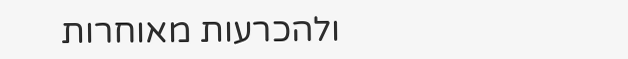ולהכרעות מאוחרות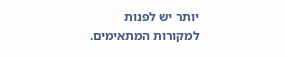יותר יש לפנות למקורות המתאימים.